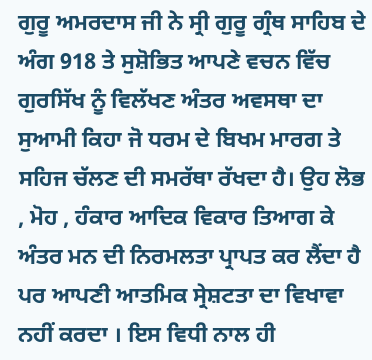ਗੁਰੂ ਅਮਰਦਾਸ ਜੀ ਨੇ ਸ੍ਰੀ ਗੁਰੂ ਗ੍ਰੰਥ ਸਾਹਿਬ ਦੇ ਅੰਗ 918 ਤੇ ਸੁਸ਼ੋਭਿਤ ਆਪਣੇ ਵਚਨ ਵਿੱਚ ਗੁਰਸਿੱਖ ਨੂੰ ਵਿਲੱਖਣ ਅੰਤਰ ਅਵਸਥਾ ਦਾ ਸੁਆਮੀ ਕਿਹਾ ਜੋ ਧਰਮ ਦੇ ਬਿਖਮ ਮਾਰਗ ਤੇ ਸਹਿਜ ਚੱਲਣ ਦੀ ਸਮਰੱਥਾ ਰੱਖਦਾ ਹੈ। ਉਹ ਲੋਭ , ਮੋਹ , ਹੰਕਾਰ ਆਦਿਕ ਵਿਕਾਰ ਤਿਆਗ ਕੇ ਅੰਤਰ ਮਨ ਦੀ ਨਿਰਮਲਤਾ ਪ੍ਰਾਪਤ ਕਰ ਲੈਂਦਾ ਹੈ ਪਰ ਆਪਣੀ ਆਤਮਿਕ ਸ੍ਰੇਸ਼ਟਤਾ ਦਾ ਵਿਖਾਵਾ ਨਹੀਂ ਕਰਦਾ । ਇਸ ਵਿਧੀ ਨਾਲ ਹੀ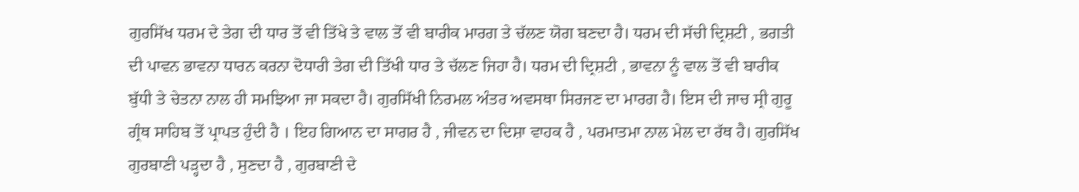ਗੁਰਸਿੱਖ ਧਰਮ ਦੇ ਤੇਗ ਦੀ ਧਾਰ ਤੋਂ ਵੀ ਤਿੱਖੇ ਤੇ ਵਾਲ ਤੋਂ ਵੀ ਬਾਰੀਕ ਮਾਰਗ ਤੇ ਚੱਲਣ ਯੋਗ ਬਣਦਾ ਹੈ। ਧਰਮ ਦੀ ਸੱਚੀ ਦ੍ਰਿਸ਼ਟੀ , ਭਗਤੀ ਦੀ ਪਾਵਨ ਭਾਵਨਾ ਧਾਰਨ ਕਰਨਾ ਦੋਧਾਰੀ ਤੇਗ ਦੀ ਤਿੱਖੀ ਧਾਰ ਤੇ ਚੱਲਣ ਜਿਹਾ ਹੈ। ਧਰਮ ਦੀ ਦ੍ਰਿਸ਼ਟੀ , ਭਾਵਨਾ ਨੂੰ ਵਾਲ ਤੋਂ ਵੀ ਬਾਰੀਕ ਬੁੱਧੀ ਤੇ ਚੇਤਨਾ ਨਾਲ ਹੀ ਸਮਝਿਆ ਜਾ ਸਕਦਾ ਹੈ। ਗੁਰਸਿੱਖੀ ਨਿਰਮਲ ਅੰਤਰ ਅਵਸਥਾ ਸਿਰਜਣ ਦਾ ਮਾਰਗ ਹੈ। ਇਸ ਦੀ ਜਾਚ ਸ੍ਰੀ ਗੁਰੂ ਗ੍ਰੰਥ ਸਾਹਿਬ ਤੋਂ ਪ੍ਰਾਪਤ ਹੁੰਦੀ ਹੈ । ਇਹ ਗਿਆਨ ਦਾ ਸਾਗਰ ਹੈ , ਜੀਵਨ ਦਾ ਦਿਸ਼ਾ ਵਾਹਕ ਹੈ , ਪਰਮਾਤਮਾ ਨਾਲ ਮੇਲ ਦਾ ਰੱਥ ਹੈ। ਗੁਰਸਿੱਖ ਗੁਰਬਾਣੀ ਪੜ੍ਹਦਾ ਹੈ , ਸੁਣਦਾ ਹੈ , ਗੁਰਬਾਣੀ ਦੇ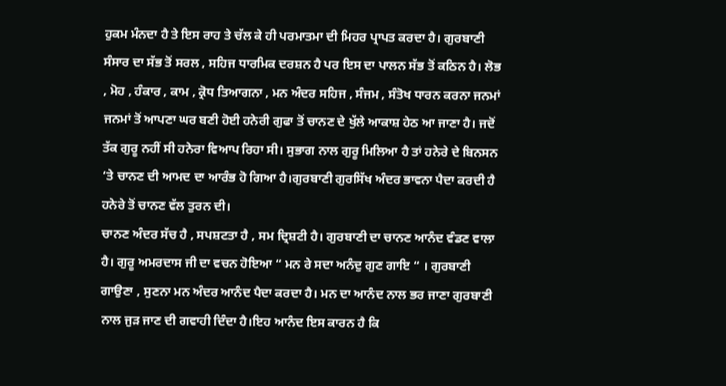ਹੁਕਮ ਮੰਨਦਾ ਹੈ ਤੇ ਇਸ ਰਾਹ ਤੇ ਚੱਲ ਕੇ ਹੀ ਪਰਮਾਤਮਾ ਦੀ ਮਿਹਰ ਪ੍ਰਾਪਤ ਕਰਦਾ ਹੈ। ਗੁਰਬਾਣੀ ਸੰਸਾਰ ਦਾ ਸੱਭ ਤੋਂ ਸਰਲ , ਸਹਿਜ ਧਾਰਮਿਕ ਦਰਸ਼ਨ ਹੈ ਪਰ ਇਸ ਦਾ ਪਾਲਨ ਸੱਭ ਤੋਂ ਕਠਿਨ ਹੈ। ਲੋਭ , ਮੋਹ , ਹੰਕਾਰ , ਕਾਮ , ਕ੍ਰੋਧ ਤਿਆਗਨਾ , ਮਨ ਅੰਦਰ ਸਹਿਜ , ਸੰਜਮ , ਸੰਤੋਖ ਧਾਰਨ ਕਰਨਾ ਜਨਮਾਂ ਜਨਮਾਂ ਤੋਂ ਆਪਣਾ ਘਰ ਬਣੀ ਹੋਈ ਹਨੇਰੀ ਗੁਫਾ ਤੋਂ ਚਾਨਣ ਦੇ ਖੁੱਲੇ ਆਕਾਸ਼ ਹੇਠ ਆ ਜਾਣਾ ਹੈ। ਜਦੋਂ ਤੱਕ ਗੁਰੂ ਨਹੀਂ ਸੀ ਹਨੇਰਾ ਵਿਆਪ ਰਿਹਾ ਸੀ। ਸੁਭਾਗ ਨਾਲ ਗੁਰੂ ਮਿਲਿਆ ਹੈ ਤਾਂ ਹਨੇਰੇ ਦੇ ਬਿਨਸਨ ‘ਤੇ ਚਾਨਣ ਦੀ ਆਮਦ ਦਾ ਆਰੰਭ ਹੋ ਗਿਆ ਹੈ।ਗੁਰਬਾਣੀ ਗੁਰਸਿੱਖ ਅੰਦਰ ਭਾਵਨਾ ਪੈਦਾ ਕਰਦੀ ਹੈ ਹਨੇਰੇ ਤੋਂ ਚਾਨਣ ਵੱਲ ਤੁਰਨ ਦੀ।
ਚਾਨਣ ਅੰਦਰ ਸੱਚ ਹੈ , ਸਪਸ਼ਟਤਾ ਹੈ , ਸਮ ਦ੍ਰਿਸ਼ਟੀ ਹੈ। ਗੁਰਬਾਣੀ ਦਾ ਚਾਨਣ ਆਨੰਦ ਵੰਡਣ ਵਾਲਾ ਹੈ। ਗੁਰੂ ਅਮਰਦਾਸ ਜੀ ਦਾ ਵਚਨ ਹੋਇਆ “ ਮਨ ਰੇ ਸਦਾ ਅਨੰਦੁ ਗੁਣ ਗਾਇ “ । ਗੁਰਬਾਣੀ ਗਾਉਣਾ , ਸੁਣਨਾ ਮਨ ਅੰਦਰ ਆਨੰਦ ਪੈਦਾ ਕਰਦਾ ਹੈ। ਮਨ ਦਾ ਆਨੰਦ ਨਾਲ ਭਰ ਜਾਣਾ ਗੁਰਬਾਣੀ ਨਾਲ ਜੁੜ ਜਾਣ ਦੀ ਗਵਾਹੀ ਦਿੰਦਾ ਹੈ।ਇਹ ਆਨੰਦ ਇਸ ਕਾਰਨ ਹੈ ਕਿ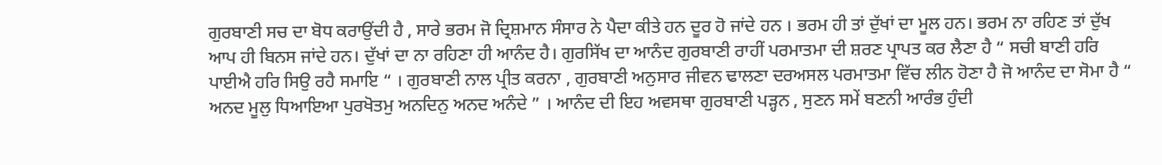ਗੁਰਬਾਣੀ ਸਚ ਦਾ ਬੋਧ ਕਰਾਉਂਦੀ ਹੈ , ਸਾਰੇ ਭਰਮ ਜੋ ਦ੍ਰਿਸ਼ਮਾਨ ਸੰਸਾਰ ਨੇ ਪੈਦਾ ਕੀਤੇ ਹਨ ਦੂਰ ਹੋ ਜਾਂਦੇ ਹਨ । ਭਰਮ ਹੀ ਤਾਂ ਦੁੱਖਾਂ ਦਾ ਮੂਲ ਹਨ। ਭਰਮ ਨਾ ਰਹਿਣ ਤਾਂ ਦੁੱਖ ਆਪ ਹੀ ਬਿਨਸ ਜਾਂਦੇ ਹਨ। ਦੁੱਖਾਂ ਦਾ ਨਾ ਰਹਿਣਾ ਹੀ ਆਨੰਦ ਹੈ। ਗੁਰਸਿੱਖ ਦਾ ਆਨੰਦ ਗੁਰਬਾਣੀ ਰਾਹੀਂ ਪਰਮਾਤਮਾ ਦੀ ਸ਼ਰਣ ਪ੍ਰਾਪਤ ਕਰ ਲੈਣਾ ਹੈ “ ਸਚੀ ਬਾਣੀ ਹਰਿ ਪਾਈਐ ਹਰਿ ਸਿਉ ਰਹੈ ਸਮਾਇ “ । ਗੁਰਬਾਣੀ ਨਾਲ ਪ੍ਰੀਤ ਕਰਨਾ , ਗੁਰਬਾਣੀ ਅਨੁਸਾਰ ਜੀਵਨ ਢਾਲਣਾ ਦਰਅਸਲ ਪਰਮਾਤਮਾ ਵਿੱਚ ਲੀਨ ਹੋਣਾ ਹੈ ਜੋ ਆਨੰਦ ਦਾ ਸੋਮਾ ਹੈ “ ਅਨਦ ਮੂਲੁ ਧਿਆਇਆ ਪੁਰਖੋਤਮੁ ਅਨਦਿਨੁ ਅਨਦ ਅਨੰਦੇ ” । ਆਨੰਦ ਦੀ ਇਹ ਅਵਸਥਾ ਗੁਰਬਾਣੀ ਪੜ੍ਹਨ , ਸੁਣਨ ਸਮੇਂ ਬਣਨੀ ਆਰੰਭ ਹੁੰਦੀ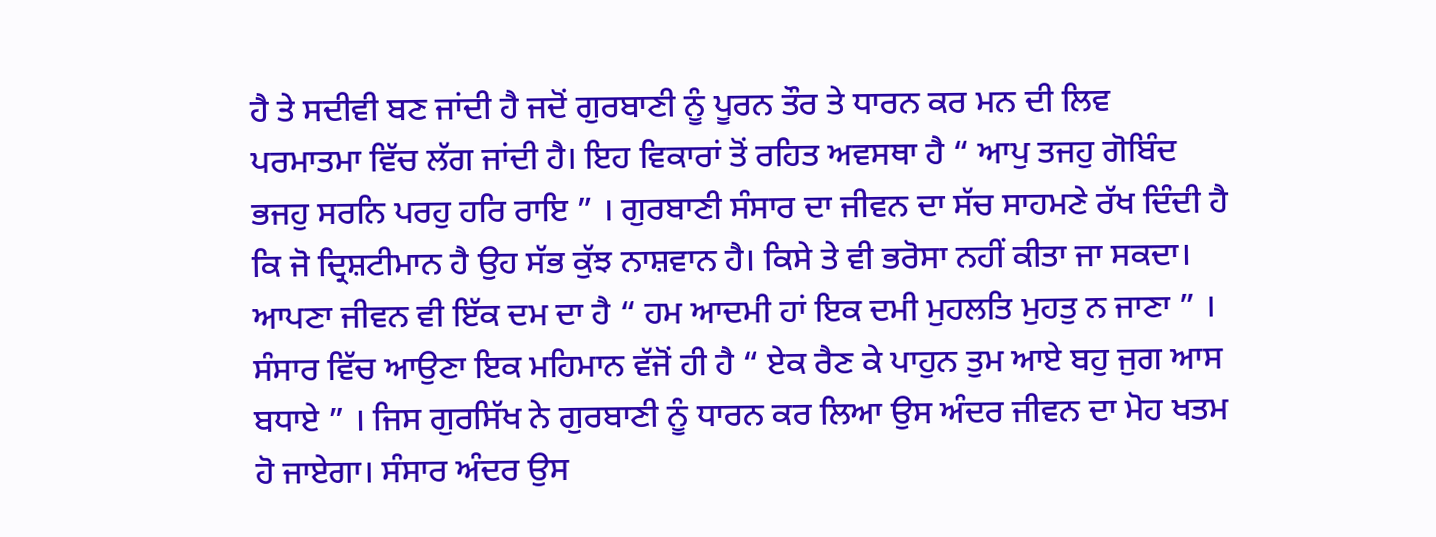ਹੈ ਤੇ ਸਦੀਵੀ ਬਣ ਜਾਂਦੀ ਹੈ ਜਦੋਂ ਗੁਰਬਾਣੀ ਨੂੰ ਪੂਰਨ ਤੌਰ ਤੇ ਧਾਰਨ ਕਰ ਮਨ ਦੀ ਲਿਵ ਪਰਮਾਤਮਾ ਵਿੱਚ ਲੱਗ ਜਾਂਦੀ ਹੈ। ਇਹ ਵਿਕਾਰਾਂ ਤੋਂ ਰਹਿਤ ਅਵਸਥਾ ਹੈ “ ਆਪੁ ਤਜਹੁ ਗੋਬਿੰਦ ਭਜਹੁ ਸਰਨਿ ਪਰਹੁ ਹਰਿ ਰਾਇ ” । ਗੁਰਬਾਣੀ ਸੰਸਾਰ ਦਾ ਜੀਵਨ ਦਾ ਸੱਚ ਸਾਹਮਣੇ ਰੱਖ ਦਿੰਦੀ ਹੈ ਕਿ ਜੋ ਦ੍ਰਿਸ਼ਟੀਮਾਨ ਹੈ ਉਹ ਸੱਭ ਕੁੱਝ ਨਾਸ਼ਵਾਨ ਹੈ। ਕਿਸੇ ਤੇ ਵੀ ਭਰੋਸਾ ਨਹੀਂ ਕੀਤਾ ਜਾ ਸਕਦਾ। ਆਪਣਾ ਜੀਵਨ ਵੀ ਇੱਕ ਦਮ ਦਾ ਹੈ “ ਹਮ ਆਦਮੀ ਹਾਂ ਇਕ ਦਮੀ ਮੁਹਲਤਿ ਮੁਹਤੁ ਨ ਜਾਣਾ ” । ਸੰਸਾਰ ਵਿੱਚ ਆਉਣਾ ਇਕ ਮਹਿਮਾਨ ਵੱਜੋਂ ਹੀ ਹੈ “ ਏਕ ਰੈਣ ਕੇ ਪਾਹੁਨ ਤੁਮ ਆਏ ਬਹੁ ਜੁਗ ਆਸ ਬਧਾਏ ” । ਜਿਸ ਗੁਰਸਿੱਖ ਨੇ ਗੁਰਬਾਣੀ ਨੂੰ ਧਾਰਨ ਕਰ ਲਿਆ ਉਸ ਅੰਦਰ ਜੀਵਨ ਦਾ ਮੋਹ ਖਤਮ ਹੋ ਜਾਏਗਾ। ਸੰਸਾਰ ਅੰਦਰ ਉਸ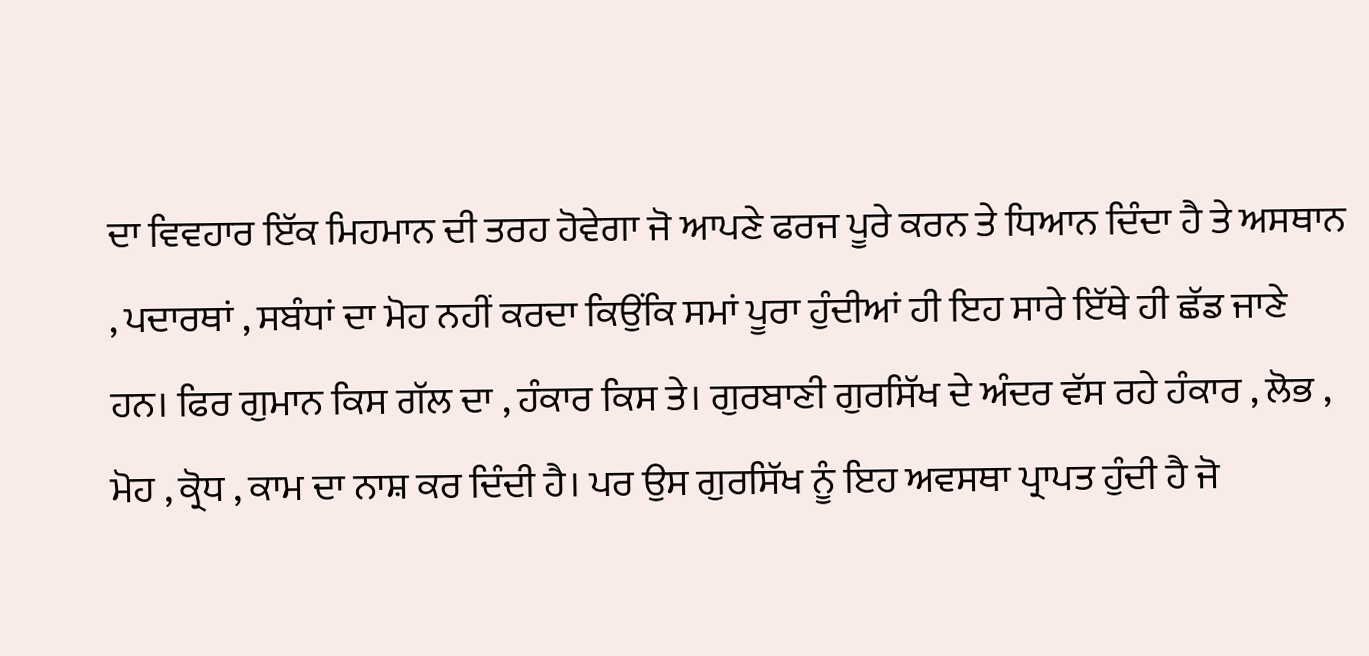ਦਾ ਵਿਵਹਾਰ ਇੱਕ ਮਿਹਮਾਨ ਦੀ ਤਰਹ ਹੋਵੇਗਾ ਜੋ ਆਪਣੇ ਫਰਜ ਪੂਰੇ ਕਰਨ ਤੇ ਧਿਆਨ ਦਿੰਦਾ ਹੈ ਤੇ ਅਸਥਾਨ , ਪਦਾਰਥਾਂ , ਸਬੰਧਾਂ ਦਾ ਮੋਹ ਨਹੀਂ ਕਰਦਾ ਕਿਉਂਕਿ ਸਮਾਂ ਪੂਰਾ ਹੁੰਦੀਆਂ ਹੀ ਇਹ ਸਾਰੇ ਇੱਥੇ ਹੀ ਛੱਡ ਜਾਣੇ ਹਨ। ਫਿਰ ਗੁਮਾਨ ਕਿਸ ਗੱਲ ਦਾ , ਹੰਕਾਰ ਕਿਸ ਤੇ। ਗੁਰਬਾਣੀ ਗੁਰਸਿੱਖ ਦੇ ਅੰਦਰ ਵੱਸ ਰਹੇ ਹੰਕਾਰ , ਲੋਭ , ਮੋਹ , ਕ੍ਰੋਧ , ਕਾਮ ਦਾ ਨਾਸ਼ ਕਰ ਦਿੰਦੀ ਹੈ। ਪਰ ਉਸ ਗੁਰਸਿੱਖ ਨੂੰ ਇਹ ਅਵਸਥਾ ਪ੍ਰਾਪਤ ਹੁੰਦੀ ਹੈ ਜੋ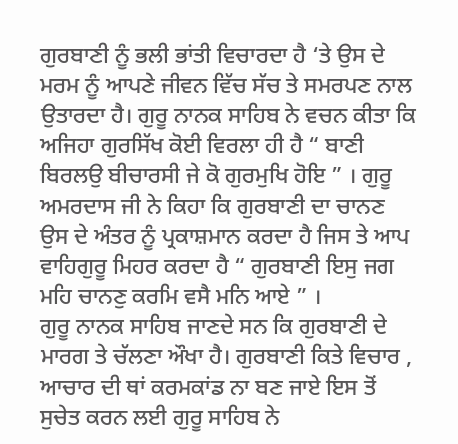ਗੁਰਬਾਣੀ ਨੂੰ ਭਲੀ ਭਾਂਤੀ ਵਿਚਾਰਦਾ ਹੈ ‘ਤੇ ਉਸ ਦੇ ਮਰਮ ਨੂੰ ਆਪਣੇ ਜੀਵਨ ਵਿੱਚ ਸੱਚ ਤੇ ਸਮਰਪਣ ਨਾਲ ਉਤਾਰਦਾ ਹੈ। ਗੁਰੂ ਨਾਨਕ ਸਾਹਿਬ ਨੇ ਵਚਨ ਕੀਤਾ ਕਿ ਅਜਿਹਾ ਗੁਰਸਿੱਖ ਕੋਈ ਵਿਰਲਾ ਹੀ ਹੈ “ ਬਾਣੀ ਬਿਰਲਉ ਬੀਚਾਰਸੀ ਜੇ ਕੋ ਗੁਰਮੁਖਿ ਹੋਇ ” । ਗੁਰੂ ਅਮਰਦਾਸ ਜੀ ਨੇ ਕਿਹਾ ਕਿ ਗੁਰਬਾਣੀ ਦਾ ਚਾਨਣ ਉਸ ਦੇ ਅੰਤਰ ਨੂੰ ਪ੍ਰਕਾਸ਼ਮਾਨ ਕਰਦਾ ਹੈ ਜਿਸ ਤੇ ਆਪ ਵਾਹਿਗੁਰੂ ਮਿਹਰ ਕਰਦਾ ਹੈ “ ਗੁਰਬਾਣੀ ਇਸੁ ਜਗ ਮਹਿ ਚਾਨਣੁ ਕਰਮਿ ਵਸੈ ਮਨਿ ਆਏ ” ।
ਗੁਰੂ ਨਾਨਕ ਸਾਹਿਬ ਜਾਣਦੇ ਸਨ ਕਿ ਗੁਰਬਾਣੀ ਦੇ ਮਾਰਗ ਤੇ ਚੱਲਣਾ ਔਖਾ ਹੈ। ਗੁਰਬਾਣੀ ਕਿਤੇ ਵਿਚਾਰ , ਆਚਾਰ ਦੀ ਥਾਂ ਕਰਮਕਾਂਡ ਨਾ ਬਣ ਜਾਏ ਇਸ ਤੋਂ ਸੁਚੇਤ ਕਰਨ ਲਈ ਗੁਰੂ ਸਾਹਿਬ ਨੇ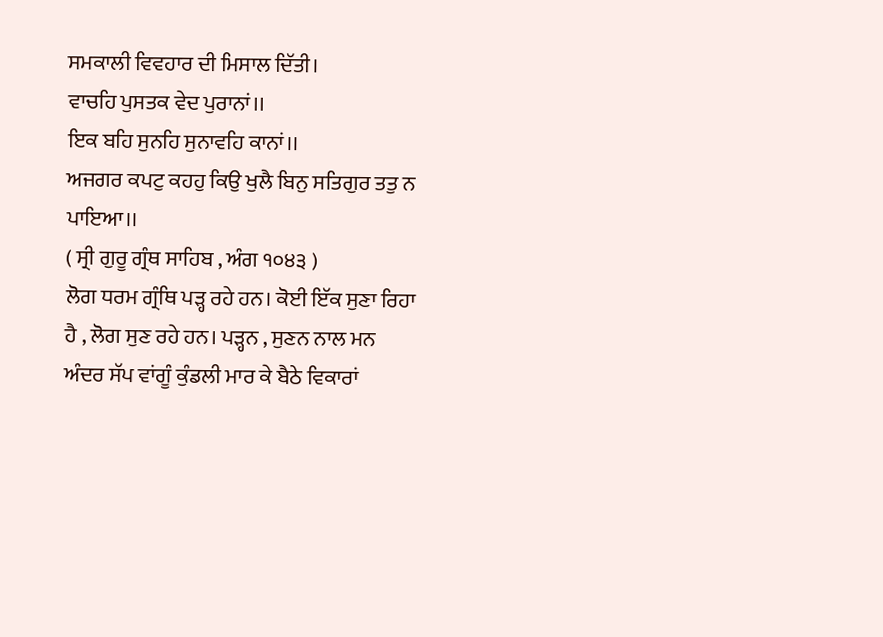ਸਮਕਾਲੀ ਵਿਵਹਾਰ ਦੀ ਮਿਸਾਲ ਦਿੱਤੀ।
ਵਾਚਹਿ ਪੁਸਤਕ ਵੇਦ ਪੁਰਾਨਾਂ।।
ਇਕ ਬਹਿ ਸੁਨਹਿ ਸੁਨਾਵਹਿ ਕਾਨਾਂ।।
ਅਜਗਰ ਕਪਟੁ ਕਹਹੁ ਕਿਉ ਖੁਲੈ ਬਿਨੁ ਸਤਿਗੁਰ ਤਤੁ ਨ ਪਾਇਆ।।
( ਸ੍ਰੀ ਗੁਰੂ ਗ੍ਰੰਥ ਸਾਹਿਬ , ਅੰਗ ੧੦੪੩ )
ਲੋਗ ਧਰਮ ਗ੍ਰੰਥਿ ਪੜ੍ਹ ਰਹੇ ਹਨ। ਕੋਈ ਇੱਕ ਸੁਣਾ ਰਿਹਾ ਹੈ , ਲੋਗ ਸੁਣ ਰਹੇ ਹਨ। ਪੜ੍ਹਨ , ਸੁਣਨ ਨਾਲ ਮਨ ਅੰਦਰ ਸੱਪ ਵਾਂਗੂੰ ਕੁੰਡਲੀ ਮਾਰ ਕੇ ਬੈਠੇ ਵਿਕਾਰਾਂ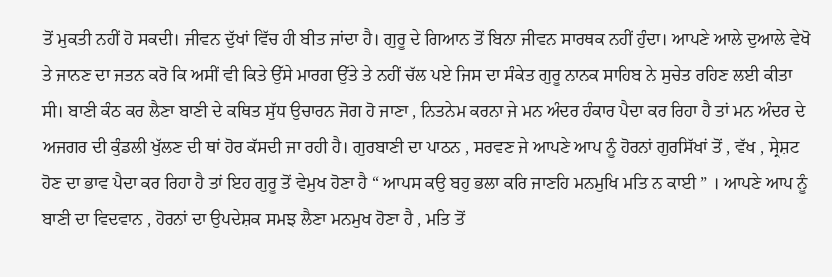ਤੋਂ ਮੁਕਤੀ ਨਹੀਂ ਹੋ ਸਕਦੀ। ਜੀਵਨ ਦੁੱਖਾਂ ਵਿੱਚ ਹੀ ਬੀਤ ਜਾਂਦਾ ਹੈ। ਗੁਰੂ ਦੇ ਗਿਆਨ ਤੋਂ ਬਿਨਾ ਜੀਵਨ ਸਾਰਥਕ ਨਹੀਂ ਹੁੰਦਾ। ਆਪਣੇ ਆਲੇ ਦੁਆਲੇ ਵੇਖੋ ਤੇ ਜਾਨਣ ਦਾ ਜਤਨ ਕਰੋ ਕਿ ਅਸੀਂ ਵੀ ਕਿਤੇ ਉੱਸੇ ਮਾਰਗ ਉੱਤੇ ਤੇ ਨਹੀਂ ਚੱਲ ਪਏ ਜਿਸ ਦਾ ਸੰਕੇਤ ਗੁਰੂ ਨਾਨਕ ਸਾਹਿਬ ਨੇ ਸੁਚੇਤ ਰਹਿਣ ਲਈ ਕੀਤਾ ਸੀ। ਬਾਣੀ ਕੰਠ ਕਰ ਲੈਣਾ ਬਾਣੀ ਦੇ ਕਥਿਤ ਸੁੱਧ ਉਚਾਰਨ ਜੋਗ ਹੋ ਜਾਣਾ , ਨਿਤਨੇਮ ਕਰਨਾ ਜੇ ਮਨ ਅੰਦਰ ਹੰਕਾਰ ਪੈਦਾ ਕਰ ਰਿਹਾ ਹੈ ਤਾਂ ਮਨ ਅੰਦਰ ਦੇ ਅਜਗਰ ਦੀ ਕੁੰਡਲੀ ਖੁੱਲਣ ਦੀ ਥਾਂ ਹੋਰ ਕੱਸਦੀ ਜਾ ਰਹੀ ਹੈ। ਗੁਰਬਾਣੀ ਦਾ ਪਾਠਨ , ਸਰਵਣ ਜੇ ਆਪਣੇ ਆਪ ਨੂੰ ਹੋਰਨਾਂ ਗੁਰਸਿੱਖਾਂ ਤੋਂ , ਵੱਖ , ਸ੍ਰੇਸ਼ਟ ਹੋਣ ਦਾ ਭਾਵ ਪੈਦਾ ਕਰ ਰਿਹਾ ਹੈ ਤਾਂ ਇਹ ਗੁਰੂ ਤੋਂ ਵੇਮੁਖ ਹੋਣਾ ਹੈ “ ਆਪਸ ਕਉ ਬਹੁ ਭਲਾ ਕਰਿ ਜਾਣਹਿ ਮਨਮੁਖਿ ਮਤਿ ਨ ਕਾਈ ” । ਆਪਣੇ ਆਪ ਨੂੰ ਬਾਣੀ ਦਾ ਵਿਦਵਾਨ , ਹੋਰਨਾਂ ਦਾ ਉਪਦੇਸ਼ਕ ਸਮਝ ਲੈਣਾ ਮਨਮੁਖ ਹੋਣਾ ਹੈ , ਮਤਿ ਤੋਂ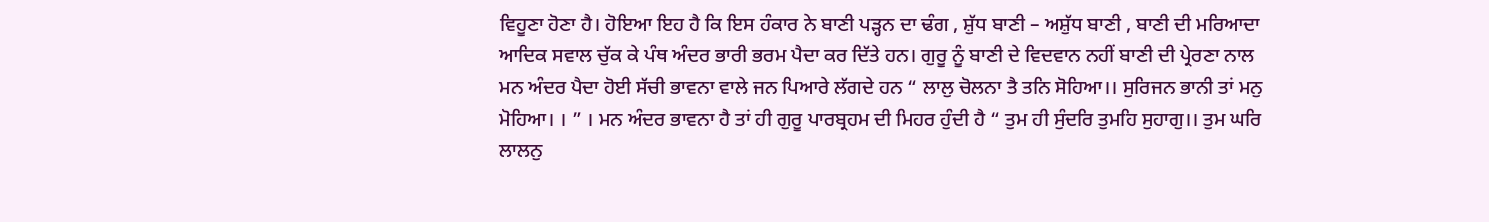ਵਿਹੂਣਾ ਹੋਣਾ ਹੈ। ਹੋਇਆ ਇਹ ਹੈ ਕਿ ਇਸ ਹੰਕਾਰ ਨੇ ਬਾਣੀ ਪੜ੍ਹਨ ਦਾ ਢੰਗ , ਸ਼ੁੱਧ ਬਾਣੀ – ਅਸ਼ੁੱਧ ਬਾਣੀ , ਬਾਣੀ ਦੀ ਮਰਿਆਦਾ ਆਦਿਕ ਸਵਾਲ ਚੁੱਕ ਕੇ ਪੰਥ ਅੰਦਰ ਭਾਰੀ ਭਰਮ ਪੈਦਾ ਕਰ ਦਿੱਤੇ ਹਨ। ਗੁਰੂ ਨੂੰ ਬਾਣੀ ਦੇ ਵਿਦਵਾਨ ਨਹੀਂ ਬਾਣੀ ਦੀ ਪ੍ਰੇਰਣਾ ਨਾਲ ਮਨ ਅੰਦਰ ਪੈਦਾ ਹੋਈ ਸੱਚੀ ਭਾਵਨਾ ਵਾਲੇ ਜਨ ਪਿਆਰੇ ਲੱਗਦੇ ਹਨ “ ਲਾਲੁ ਚੋਲਨਾ ਤੈ ਤਨਿ ਸੋਹਿਆ।। ਸੁਰਿਜਨ ਭਾਨੀ ਤਾਂ ਮਨੁ ਮੋਹਿਆ। । ” । ਮਨ ਅੰਦਰ ਭਾਵਨਾ ਹੈ ਤਾਂ ਹੀ ਗੁਰੂ ਪਾਰਬ੍ਰਹਮ ਦੀ ਮਿਹਰ ਹੁੰਦੀ ਹੈ “ ਤੁਮ ਹੀ ਸੁੰਦਰਿ ਤੁਮਹਿ ਸੁਹਾਗੁ।। ਤੁਮ ਘਰਿ ਲਾਲਨੁ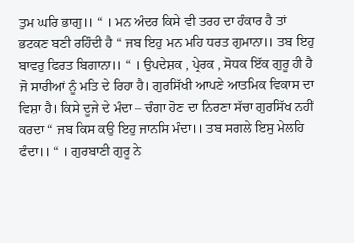ਤੁਮ ਘਰਿ ਭਾਗੁ।। “ । ਮਨ ਅੰਦਰ ਕਿਸੇ ਵੀ ਤਰਹ ਦਾ ਹੰਕਾਰ ਹੈ ਤਾਂ ਭਟਕਣ ਬਣੀ ਰਹਿੰਦੀ ਹੈ “ ਜਬ ਇਹੁ ਮਨ ਮਹਿ ਧਰਤ ਗੁਮਾਨਾ।। ਤਬ ਇਹੁ ਬਾਵਰੁ ਫਿਰਤ ਬਿਗਾਨਾ।। “ । ਉਪਦੇਸ਼ਕ , ਪ੍ਰੇਰਕ , ਸੋਧਕ ਇੱਕ ਗੁਰੂ ਹੀ ਹੈ ਜੋ ਸਾਰੀਆਂ ਨੂੰ ਮਤਿ ਦੇ ਰਿਹਾ ਹੈ। ਗੁਰਸਿੱਖੀ ਆਪਣੇ ਆਤਮਿਕ ਵਿਕਾਸ ਦਾ ਵਿਸ਼ਾ ਹੈ। ਕਿਸੇ ਦੂਜੇ ਦੇ ਮੰਦਾ – ਚੰਗਾ ਹੋਣ ਦਾ ਨਿਰਣਾ ਸੱਚਾ ਗੁਰਸਿੱਖ ਨਹੀਂ ਕਰਦਾ “ ਜਬ ਕਿਸ ਕਉ ਇਹੁ ਜਾਨਸਿ ਮੰਦਾ।। ਤਬ ਸਗਲੇ ਇਸੁ ਮੇਲਹਿ ਫੰਦਾ।। “ । ਗੁਰਬਾਣੀ ਗੁਰੂ ਨੇ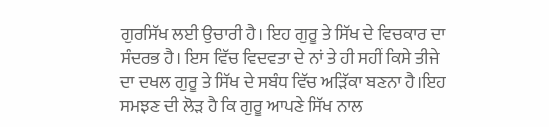ਗੁਰਸਿੱਖ ਲਈ ਉਚਾਰੀ ਹੈ। ਇਹ ਗੁਰੂ ਤੇ ਸਿੱਖ ਦੇ ਵਿਚਕਾਰ ਦਾ ਸੰਦਰਭ ਹੈ। ਇਸ ਵਿੱਚ ਵਿਦਵਤਾ ਦੇ ਨਾਂ ਤੇ ਹੀ ਸਹੀਂ ਕਿਸੇ ਤੀਜੇ ਦਾ ਦਖਲ ਗੁਰੂ ਤੇ ਸਿੱਖ ਦੇ ਸਬੰਧ ਵਿੱਚ ਅੜਿੱਕਾ ਬਣਨਾ ਹੈ।ਇਹ ਸਮਝਣ ਦੀ ਲੋੜ ਹੈ ਕਿ ਗੁਰੂ ਆਪਣੇ ਸਿੱਖ ਨਾਲ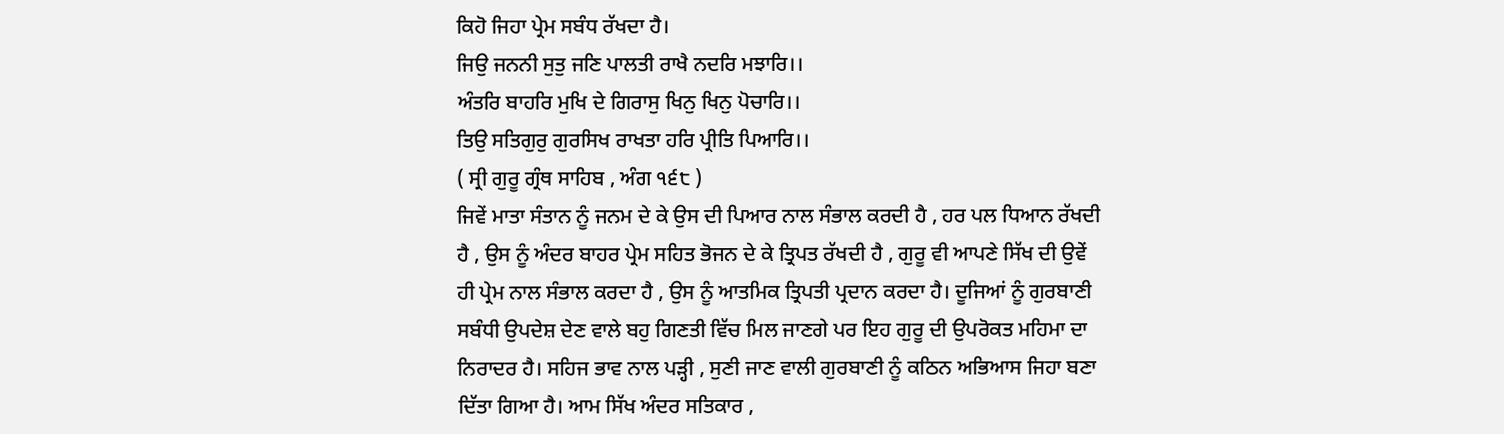ਕਿਹੋ ਜਿਹਾ ਪ੍ਰੇਮ ਸਬੰਧ ਰੱਖਦਾ ਹੈ।
ਜਿਉ ਜਨਨੀ ਸੁਤੁ ਜਣਿ ਪਾਲਤੀ ਰਾਖੈ ਨਦਰਿ ਮਝਾਰਿ।।
ਅੰਤਰਿ ਬਾਹਰਿ ਮੁਖਿ ਦੇ ਗਿਰਾਸੁ ਖਿਨੁ ਖਿਨੁ ਪੋਚਾਰਿ।।
ਤਿਉ ਸਤਿਗੁਰੁ ਗੁਰਸਿਖ ਰਾਖਤਾ ਹਰਿ ਪ੍ਰੀਤਿ ਪਿਆਰਿ।।
( ਸ੍ਰੀ ਗੁਰੂ ਗ੍ਰੰਥ ਸਾਹਿਬ , ਅੰਗ ੧੬੮ )
ਜਿਵੇਂ ਮਾਤਾ ਸੰਤਾਨ ਨੂੰ ਜਨਮ ਦੇ ਕੇ ਉਸ ਦੀ ਪਿਆਰ ਨਾਲ ਸੰਭਾਲ ਕਰਦੀ ਹੈ , ਹਰ ਪਲ ਧਿਆਨ ਰੱਖਦੀ ਹੈ , ਉਸ ਨੂੰ ਅੰਦਰ ਬਾਹਰ ਪ੍ਰੇਮ ਸਹਿਤ ਭੋਜਨ ਦੇ ਕੇ ਤ੍ਰਿਪਤ ਰੱਖਦੀ ਹੈ , ਗੁਰੂ ਵੀ ਆਪਣੇ ਸਿੱਖ ਦੀ ਉਵੇਂ ਹੀ ਪ੍ਰੇਮ ਨਾਲ ਸੰਭਾਲ ਕਰਦਾ ਹੈ , ਉਸ ਨੂੰ ਆਤਮਿਕ ਤ੍ਰਿਪਤੀ ਪ੍ਰਦਾਨ ਕਰਦਾ ਹੈ। ਦੂਜਿਆਂ ਨੂੰ ਗੁਰਬਾਣੀ ਸਬੰਧੀ ਉਪਦੇਸ਼ ਦੇਣ ਵਾਲੇ ਬਹੁ ਗਿਣਤੀ ਵਿੱਚ ਮਿਲ ਜਾਣਗੇ ਪਰ ਇਹ ਗੁਰੂ ਦੀ ਉਪਰੋਕਤ ਮਹਿਮਾ ਦਾ ਨਿਰਾਦਰ ਹੈ। ਸਹਿਜ ਭਾਵ ਨਾਲ ਪੜ੍ਹੀ , ਸੁਣੀ ਜਾਣ ਵਾਲੀ ਗੁਰਬਾਣੀ ਨੂੰ ਕਠਿਨ ਅਭਿਆਸ ਜਿਹਾ ਬਣਾ ਦਿੱਤਾ ਗਿਆ ਹੈ। ਆਮ ਸਿੱਖ ਅੰਦਰ ਸਤਿਕਾਰ ,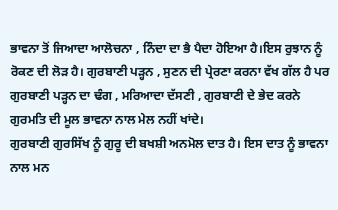ਭਾਵਨਾ ਤੋਂ ਜਿਆਦਾ ਆਲੋਚਨਾ , ਨਿੰਦਾ ਦਾ ਭੈ ਪੈਦਾ ਹੋਇਆ ਹੈ।ਇਸ ਰੁਝਾਨ ਨੂੰ ਰੋਕਣ ਦੀ ਲੋੜ ਹੈ। ਗੁਰਬਾਣੀ ਪੜ੍ਹਨ , ਸੁਣਨ ਦੀ ਪ੍ਰੇਰਣਾ ਕਰਨਾ ਵੱਖ ਗੱਲ ਹੈ ਪਰ ਗੁਰਬਾਣੀ ਪੜ੍ਹਨ ਦਾ ਢੰਗ , ਮਰਿਆਦਾ ਦੱਸਣੀ , ਗੁਰਬਾਣੀ ਦੇ ਭੇਦ ਕਰਨੇ ਗੁਰਮਤਿ ਦੀ ਮੂਲ ਭਾਵਨਾ ਨਾਲ ਮੇਲ ਨਹੀਂ ਖਾਂਦੇ।
ਗੁਰਬਾਣੀ ਗੁਰਸਿੱਖ ਨੂੰ ਗੁਰੂ ਦੀ ਬਖਸ਼ੀ ਅਨਮੋਲ ਦਾਤ ਹੈ। ਇਸ ਦਾਤ ਨੂੰ ਭਾਵਨਾ ਨਾਲ ਮਨ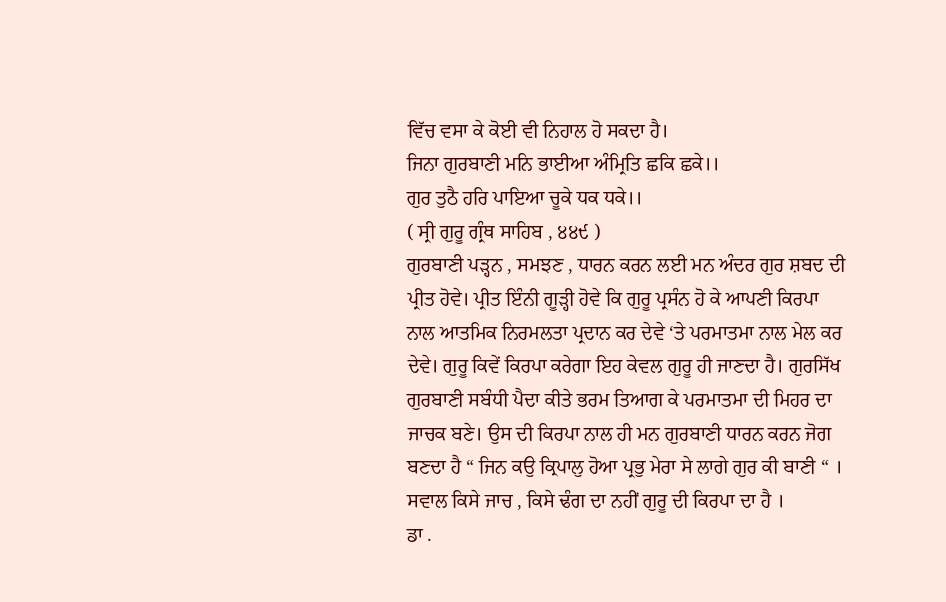ਵਿੱਚ ਵਸਾ ਕੇ ਕੋਈ ਵੀ ਨਿਹਾਲ ਹੋ ਸਕਦਾ ਹੈ।
ਜਿਨਾ ਗੁਰਬਾਣੀ ਮਨਿ ਭਾਈਆ ਅੰਮ੍ਰਿਤਿ ਛਕਿ ਛਕੇ।।
ਗੁਰ ਤੁਠੈ ਹਰਿ ਪਾਇਆ ਚੂਕੇ ਧਕ ਧਕੇ।।
( ਸ੍ਰੀ ਗੁਰੂ ਗ੍ਰੰਥ ਸਾਹਿਬ , ੪੪੯ )
ਗੁਰਬਾਣੀ ਪੜ੍ਹਨ , ਸਮਝਣ , ਧਾਰਨ ਕਰਨ ਲਈ ਮਨ ਅੰਦਰ ਗੁਰ ਸ਼ਬਦ ਦੀ ਪ੍ਰੀਤ ਹੋਵੇ। ਪ੍ਰੀਤ ਇੰਨੀ ਗੂੜ੍ਹੀ ਹੋਵੇ ਕਿ ਗੁਰੂ ਪ੍ਰਸੰਨ ਹੋ ਕੇ ਆਪਣੀ ਕਿਰਪਾ ਨਾਲ ਆਤਮਿਕ ਨਿਰਮਲਤਾ ਪ੍ਰਦਾਨ ਕਰ ਦੇਵੇ ‘ਤੇ ਪਰਮਾਤਮਾ ਨਾਲ ਮੇਲ ਕਰ ਦੇਵੇ। ਗੁਰੂ ਕਿਵੇਂ ਕਿਰਪਾ ਕਰੇਗਾ ਇਹ ਕੇਵਲ ਗੁਰੂ ਹੀ ਜਾਣਦਾ ਹੈ। ਗੁਰਸਿੱਖ ਗੁਰਬਾਣੀ ਸਬੰਧੀ ਪੈਦਾ ਕੀਤੇ ਭਰਮ ਤਿਆਗ ਕੇ ਪਰਮਾਤਮਾ ਦੀ ਮਿਹਰ ਦਾ ਜਾਚਕ ਬਣੇ। ਉਸ ਦੀ ਕਿਰਪਾ ਨਾਲ ਹੀ ਮਨ ਗੁਰਬਾਣੀ ਧਾਰਨ ਕਰਨ ਜੋਗ ਬਣਦਾ ਹੈ “ ਜਿਨ ਕਉ ਕ੍ਰਿਪਾਲੁ ਹੋਆ ਪ੍ਰਭੁ ਮੇਰਾ ਸੇ ਲਾਗੇ ਗੁਰ ਕੀ ਬਾਣੀ “ । ਸਵਾਲ ਕਿਸੇ ਜਾਚ , ਕਿਸੇ ਢੰਗ ਦਾ ਨਹੀਂ ਗੁਰੂ ਦੀ ਕਿਰਪਾ ਦਾ ਹੈ ।
ਡਾ .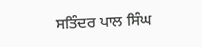ਸਤਿੰਦਰ ਪਾਲ ਸਿੰਘ